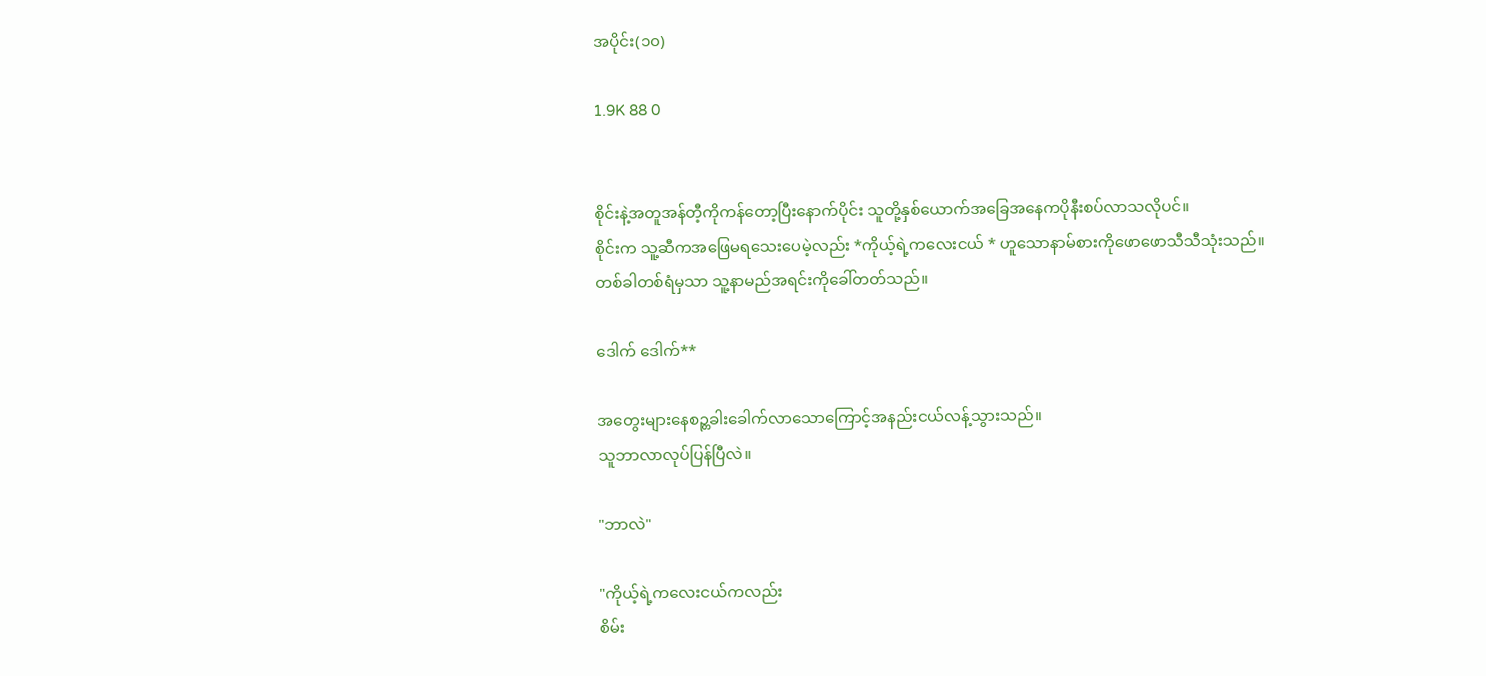အပိုင်း(၁၀)

1.9K 88 0


စိုင်းနဲ့အတူအန်တီ့ကိုကန်တော့ပြီးနောက်ပိုင်း သူတို့နှစ်ယောက်အခြေအနေကပိုနီးစပ်လာသလိုပင်။
စိုင်းက သူ့ဆီကအဖြေမရသေးပေမဲ့လည်း *ကိုယ့်ရဲ့ကလေးငယ် * ဟူသောနာမ်စားကိုဖောဖောသီသီသုံးသည်။
တစ်ခါတစ်ရံမှသာ သူ့နာမည်အရင်းကိုခေါ်တတ်သည်။

ဒေါက် ဒေါက်**

အတွေးများနေစဉ္တခါးခေါက်လာသောကြောင့်အနည်းငယ်လန့်သွားသည်။
သူဘာလာလုပ်ပြန်ပြီလဲ။

"ဘာလဲ"

"ကိုယ့်ရဲ့ကလေးငယ်ကလည်း
စိမ်း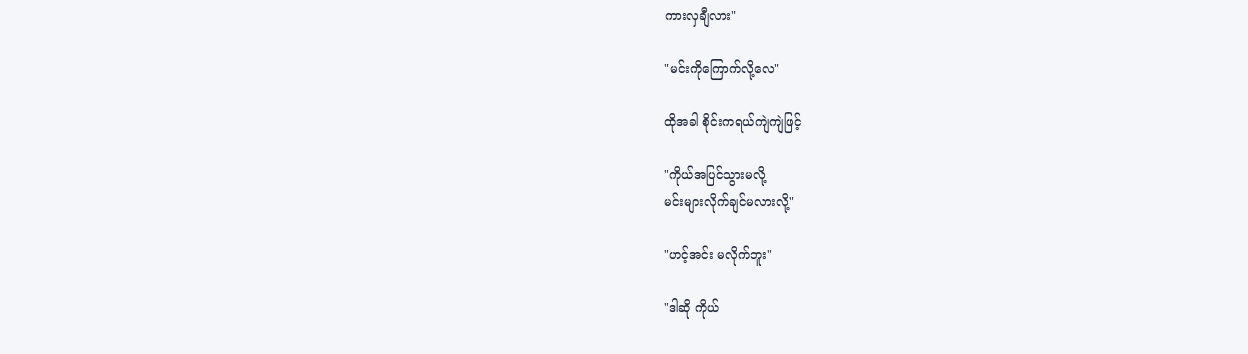ကားလှချီလား"

"မင်းကိုကြောက်လို့လေ"

ထိုအခါ စိုင်းကရယ်ကျဲကျဲဖြင့်

"ကိုယ်အပြင်သွားမလို့
မင်းများလိုက်ချင်မလားလို့"

"ဟင့်အင်း မလိုက်ဘူး"

"ဒါဆို ကိုယ်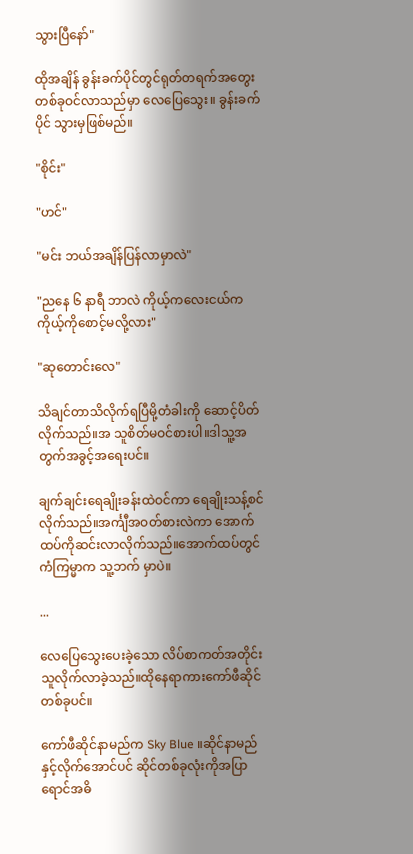သွားပြီနော်"

ထိုအချိန် ခွန်းခက်ပိုင်တွင်ရုတ်တရက်အတွေးတစ်ခုဝင်လာသည်မှာ လေပြေသွေး။ ခွန်းခက်ပိုင် သွားမှဖြစ်မည်။

"စိုင်း"

"ဟင်"

"မင်း ဘယ်အချိန်ပြန်လာမှာလဲ"

"ညနေ ၆ နာရီ ဘာလဲ ကိုယ့်ကလေးငယ်က
ကိုယ့်ကိုစောင့်မလို့လား"

"ဆုတောင်းလေ"

သိချင်တာသိလိုက်ရပြီမို့တံခါးကို ဆောင့်ပိတ်လိုက်သည်။အ သူစိတ်မဝင်စားပါ။ဒါသူ့အတွက်အခွင့်အရေးပင်။

ချက်ချင်းရေချိုးခန်းထဲဝင်ကာ ရေချိုးသန့်စင်လိုက်သည်။အင်္ကျီအဝတ်စားလဲကာ အောက်ထပ်ကိုဆင်းလာလိုက်သည်။အောက်ထပ်တွင် ကံကြမ္မာက သူ့ဘက် မှာပဲ။

...

လေပြေသွေးပေးခဲ့သော လိပ်စာကတ်အတိုင်းသူလိုက်လာခဲ့သည်။ထိုနေရာကားကော်ဖီဆိုင်တစ်ခုပင်။

ကော်ဖီဆိုင်နာမည်က Sky Blue ။ဆိုင်နာမည်နှင့်လိုက်အောင်ပင် ဆိုင်တစ်ခုလုံးကိုအပြာရောင်အဓိ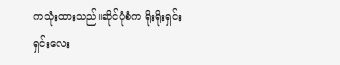ကသုံးထားသည်။ဆိုင်ပုံစံက ရိုးရိုးရှင်းရှင်းလေး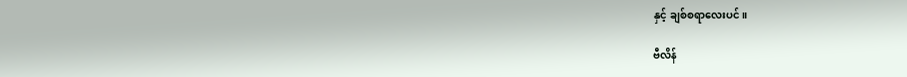နှင့် ချစ်စရာလေးပင်။

ဗီလိန်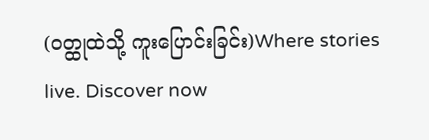(ဝတ္ထုထဲသို့ ကူးပြောင်းခြင်း)Where stories live. Discover now